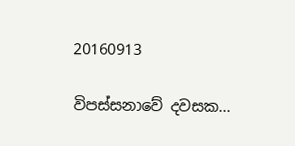20160913

විපස්සනාවේ දවසක...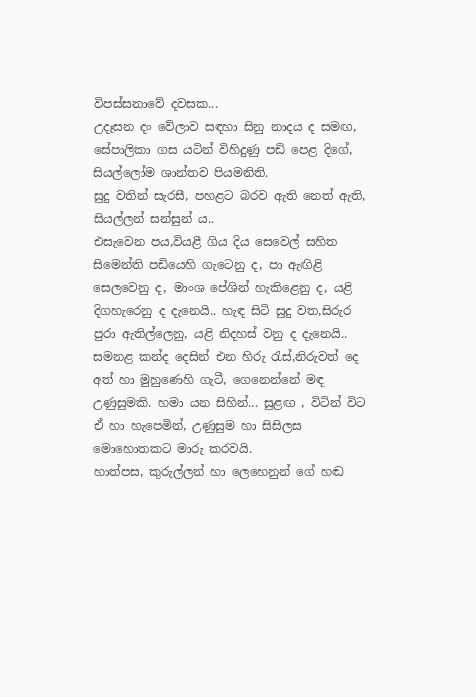විපස්සනාවේ දවසක...
උදෑසන දං වේලාව සඳහා සිනු නාදය ද සමඟ, සේපාලිකා ගස යටින් විහිදුණු පඩි පෙළ දිගේ, සියල්ලෝම ශාන්තව පියමනිති.
සුදු වතින් සැරසී, පහළට බරව ඇති නෙත් ඇති, සියල්ලන් සන්සුන් ය..
එසැවෙන පය,වියළී ගිය දිය සෙවෙල් සහිත සිමෙන්ති පඩියෙහි ගැටෙනු ද, පා ඇඟිළි සෙලවෙනු ද, මාංශ පේශින් හැකිළෙනු ද, යළි දිගහැරෙනු ද දැනෙයි.. හැඳ සිටි සුදු වත,සිරුර පුරා ඇතිල්ලෙනු, යළි නිදහස් වනු ද දැනෙයි..
සමනළ කන්ද දෙසින් එන හිරු රැස්,නිරුවත් දෙ අත් හා මුහුණෙහි ගැටී, ගෙනෙන්නේ මඳ උණුසුමකි. හමා යන සිහින්... සුළඟ , විටින් විට ඒ හා හැපෙමින්, උණුසුම හා සිසිලස මොහොතකට මාරු කරවයි.
හාත්පස, කුරුල්ලන් හා ලෙහෙනුන් ගේ හඬ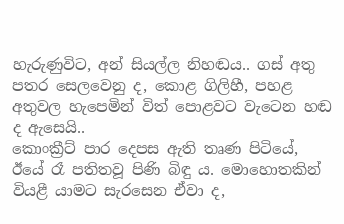හැරුණුවිට, අන් සියල්ල නිහඬය.. ගස් අතු පතර සෙලවෙනු ද, කොළ ගිලිහී, පහළ අතුවල හැපෙමින් විත් පොළවට වැටෙන හඬ ද ඇසෙයි..
කොංක්‍රීට් පාර දෙපස ඇති තෘණ පිටියේ, ඊයේ රෑ පතිතවූ පිණි බිඳු ය. මොහොතකින් වියළී යාමට සැරසෙන ඒවා ද,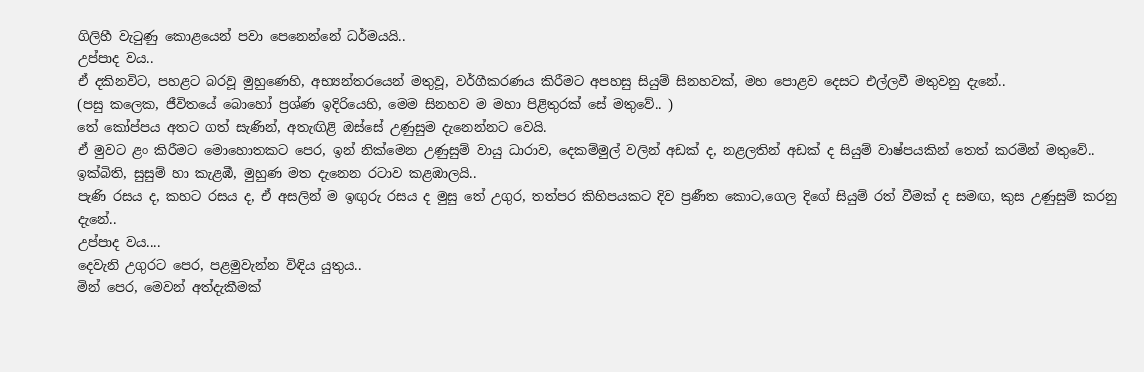ගිලිහී වැටුණු කොළයෙන් පවා පෙනෙන්නේ ධර්මයයි..
උප්පාද වය..
ඒ දකිනවිට, පහළට බරවූ මුහුණෙහි, අභ්‍යන්තරයෙන් මතුවූ, වර්ගීකරණය කිරීමට අපහසු සියුම් සිනහවක්, මහ පොළව දෙසට එල්ලවී මතුවනු දැනේ..
(පසු කලෙක, ජීවිතයේ බොහෝ ප්‍රශ්ණ ඉදිරියෙහි, මෙම සිනහව ම මහා පිළිතුරක් සේ මතුවේ.. )
තේ කෝප්පය අතට ගත් සැණින්, අතැඟිළි ඔස්සේ උණුසුම දැනෙන්නට වෙයි.
ඒ මුවට ළං කිරීමට මොහොතකට පෙර, ඉන් නික්මෙන උණුසුම් වායු ධාරාව, දෙකම්මුල් වලින් අඩක් ද, නළලතින් අඩක් ද සියුම් වාෂ්පයකින් තෙත් කරමින් මතුවේ..
ඉක්බිති, සුසුම් හා කැළඹී, මුහුණ මත දැනෙන රටාව කළඹාලයි..
පැණි රසය ද, කහට රසය ද, ඒ අසලින් ම ඉඟුරු රසය ද මුසු තේ උගුර, තත්පර කිහිපයකට දිව ප්‍රණීත කොට,ගෙල දිගේ සියුම් රත් වීමක් ද සමඟ, කුස උණුසුම් කරනු දැනේ..
උප්පාද වය....
දෙවැනි උගුරට පෙර, පළමුවැන්න විඳිය යුතුය..
මින් පෙර, මෙවන් අත්දැකීමක්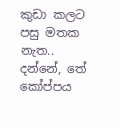කුඩා කලට පසු මතක නැත..
දන්නේ, තේ කෝප්පය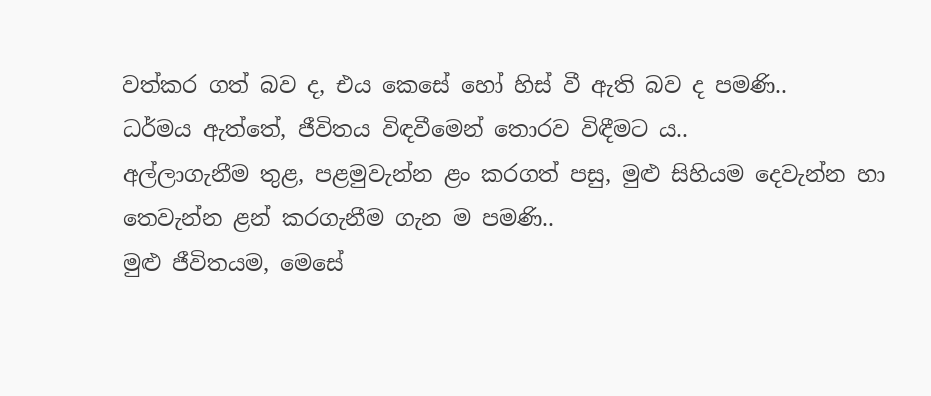වත්කර ගත් බව ද, එය කෙසේ හෝ හිස් වී ඇති බව ද පමණි..
ධර්මය ඇත්තේ, ජීවිතය විඳවීමෙන් තොරව විඳීමට ය..
අල්ලාගැනීම තුළ, පළමුවැන්න ළං කරගත් පසු, මුළු සිහියම දෙවැන්න හා තෙවැන්න ළන් කරගැනීම ගැන ම පමණි..
මුළු ජීවිතයම, මෙසේ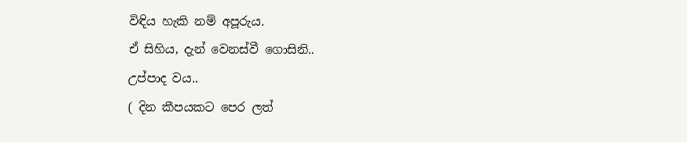විඳිය හැකි නම් අපූරුය.
ඒ සිහිය, දැන් වෙනස්වී ගොසිනි..
උප්පාද වය..
( දින කීපයකට පෙර ලත්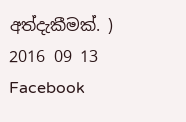අත්දැකීමක්. )
2016 09 13 Facebook